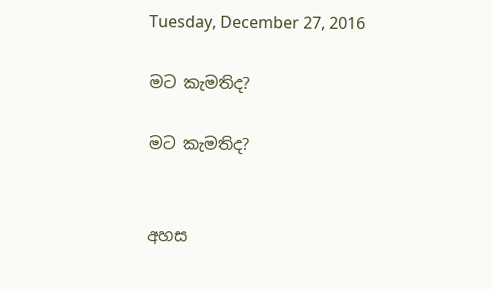Tuesday, December 27, 2016

මට කැමතිද?

මට කැමතිද?


අහස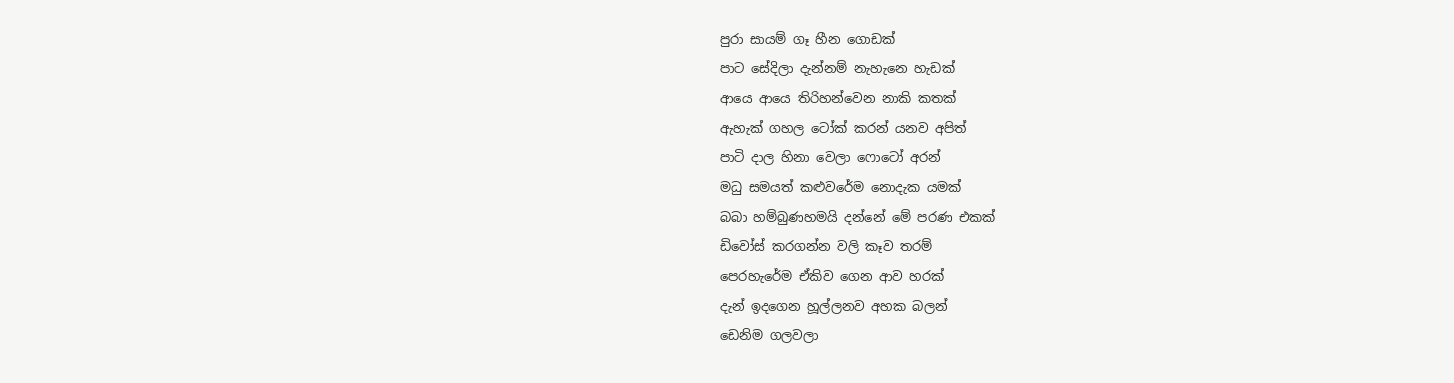පුරා සායම් ගෑ හීන ගොඩක්
පාට සේදිලා දැන්නම් නැහැනෙ හැඩක්
ආයෙ ආයෙ තිරිහන්වෙන නාකි කතක්
ඇහැක් ගහල ටෝක් කරන් යනව අපිත්
පාටි දාල හිනා වෙලා ෆොටෝ අරන්
මධු සමයත් කළුවරේම නොදැක යමක්
බබා හම්බුණහමයි දන්නේ මේ පරණ එකක්
ඩිවෝස් කරගන්න වලි කෑව තරම්
පෙරහැරේම ඒකිව ගෙන ආව හරක්
දැන් ඉදගෙන හූල්ලනව අහක බලන්
ඩෙනිම ගලවලා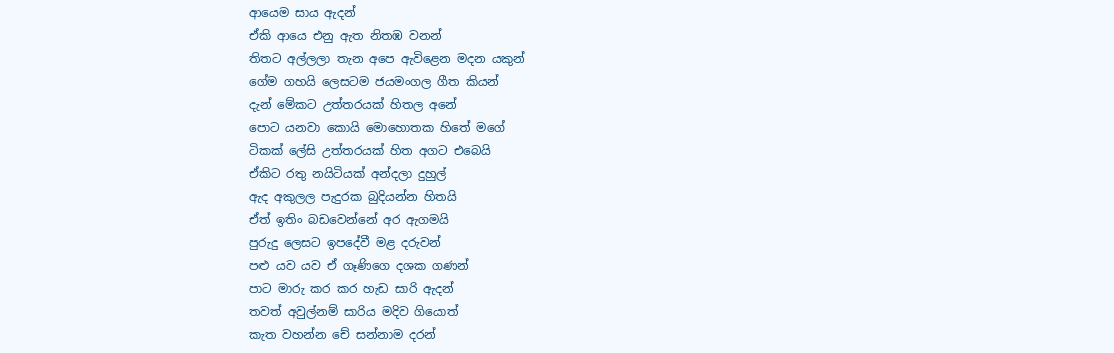ආයෙම සාය ඇදන්
ඒකි ආයෙ එනු ඇත නිතඹ වනන්
තිතට අල්ලලා තැන අපෙ ඇවිළෙන මදන යකුන්
ගේම ගහයි ලෙසටම ජයමංගල ගීත කියන්
දැන් මේකට උත්තරයක් හිතල අනේ
පොට යනවා කොයි මොහොතක හිතේ මගේ
ටිකක් ලේසි උත්තරයක් හිත අගට එබෙයි
ඒකිට රතු නයිටියක් අන්දලා දුහුල්
ඇද අකුලල පැදුරක බුදියන්න හිතයි
ඒත් ඉතිං බඩවෙන්නේ අර ඇගමයි
පුරුදු ලෙසට ඉපදේවී මළ දරුවන්
පළු යව යව ඒ ගෑණිගෙ දශක ගණන්
පාට මාරු කර කර හැඩ සාරි ඇදන්
තවත් අවුල්නම් සාරිය මදිව ගියොත්
කැත වහන්න චේ සන්නාම දරන්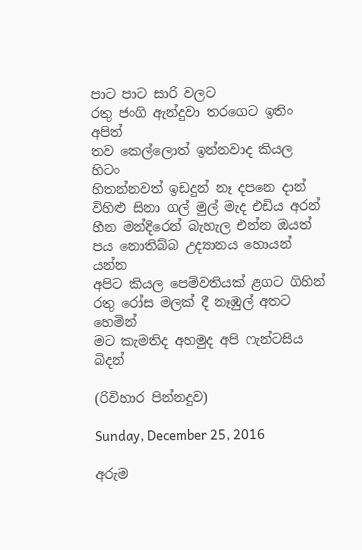පාට පාට සාරි වලට
රතු ජංගි ඇන්දුවා තරගෙට ඉතිං අපිත්
තව කෙල්ලොත් ඉන්නවාද කියල හිටං
හිතන්නවත් ඉඩදුන් නෑ දපනෙ දාන්
විහිළු සිනා ගල් මුල් මැද එඩිය අරන්
හීන මන්දිරෙන් බැහැල එන්න ඔයත්
පය නොතිබ්බ උද්‍යානය හොයන් යන්න
අපිට කියල පෙම්වතියක් ළගට ගිහින්
රතු රෝස මලක් දී නෑඹුල් අතට හෙමින්
මට කැමතිද අහමුද අපි ෆැන්ටසිය බිදන්

(රිවිහාර පින්නදුව)

Sunday, December 25, 2016

අරුම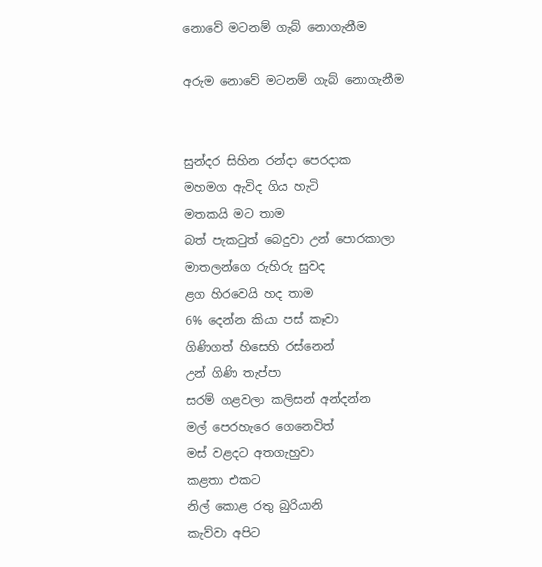නොවේ මටනම් ගැබ් නොගැනීම

අරුම නොවේ මටනම් ගැබ් නොගැනීම


සුන්දර සිහින රන්දා පෙරදාක
මහමග ඇවිද ගිය හැටි
මතකයි මට තාම
බත් පැකටුත් බෙදුවා උන් පොරකාලා
මාතලන්ගෙ රුහිරු සුවද
ළග හිරවෙයි හද තාම
6% දෙන්න කියා පස් කෑවා
ගිණිගත් හිසෙහි රස්නෙන්
උන් ගිණි තැප්පා
සරම් ගළවලා කලිසන් අන්දන්න
මල් පෙරහැරෙ ගෙනෙවිත්
මස් වළදට අතගැහුවා
කළතා එකට
නිල් කොළ රතු බුරියානි
කැව්වා අපිට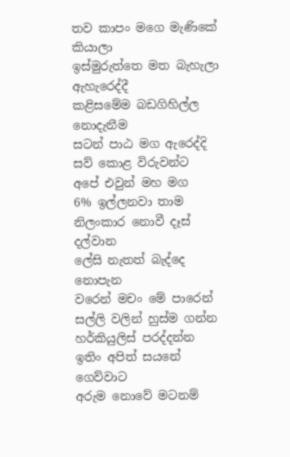තව කාපං මගෙ මැණිකේ කියාලා
ඉස්මුරුත්තෙ මත බැහැලා ඇහැරෙද්දී
කළිසමේම බඩගිහිල්ල නොදැනීම
සටන් පාඨ මග ඇරෙද්දි
සව් කොළ විරුවන්ට
අපේ එවුන් මහ මග
6% ඉල්ලනවා තාම
නිලංකාර නොවී දෑස් දල්වාන
ලේසි නැතත් බැද්දෙ නොපැන
වරෙන් මචං මේ පාරෙන්
සල්ලි වලින් හුස්ම ගන්න
හර්කියුලිස් පරද්දන්න
ඉතිං අපිත් සයනේ ගෙව්වාට
අරුම නොවේ මටනම්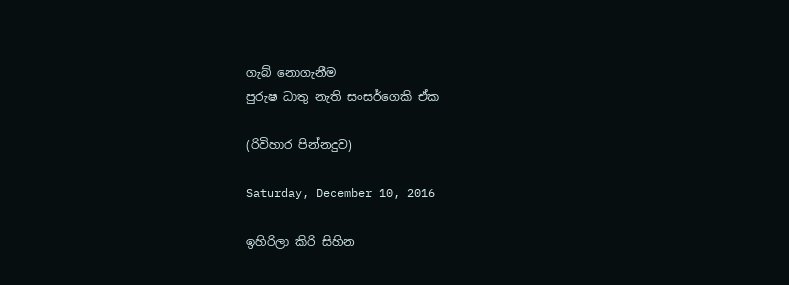ගැබ් නොගැනීම
පුරුෂ ධාතු නැති සංසර්ගෙකි ඒක

(රිවිහාර පින්නදුව)

Saturday, December 10, 2016

ඉහිරිලා කිරි සිහින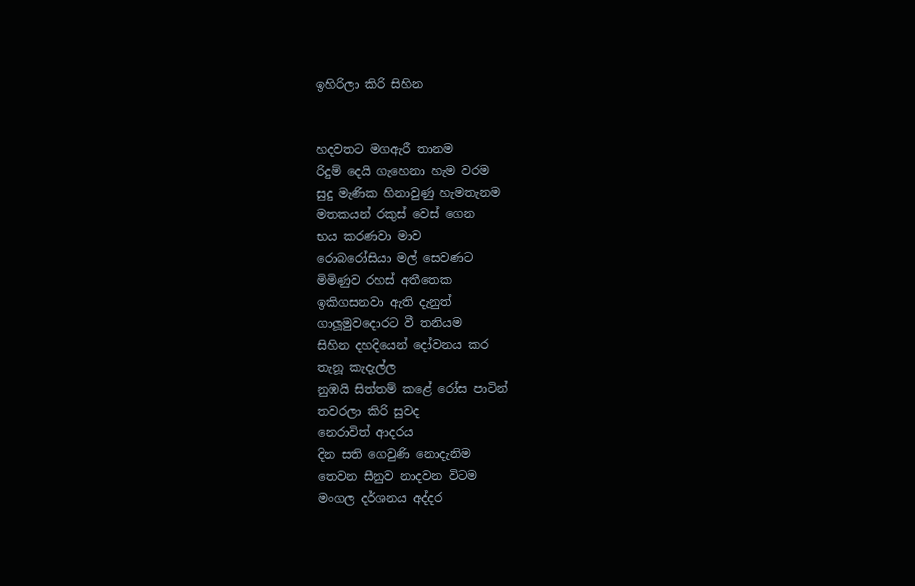ඉහිරිලා කිරි සිහින


හදවතට මගඇරී තානම
රිදුම් දෙයි ගැහෙනා හැම වරම
සුදු මැණික හිනාවුණු හැමතැනම
මතකයන් රකුස් වෙස් ගෙන
භය කරණවා මාව
රොබරෝසියා මල් සෙවණට
මිමිණුව රහස් අතීතෙක
ඉකිගසනවා ඇති දැනුත්
ගාලූමුවදොරට වී තනියම
සිහින දහදියෙන් දෝවනය කර
තැනූ කැදැල්ල
නුඹයි සිත්තම් කළේ රෝස පාටින්
තවරලා කිරි සුවද
නෙරාවිත් ආදරය
දින සති ගෙවුණි නොදැනිම
තෙවන සීනුව නාදවන විටම
මංගල දර්ශනය අද්දර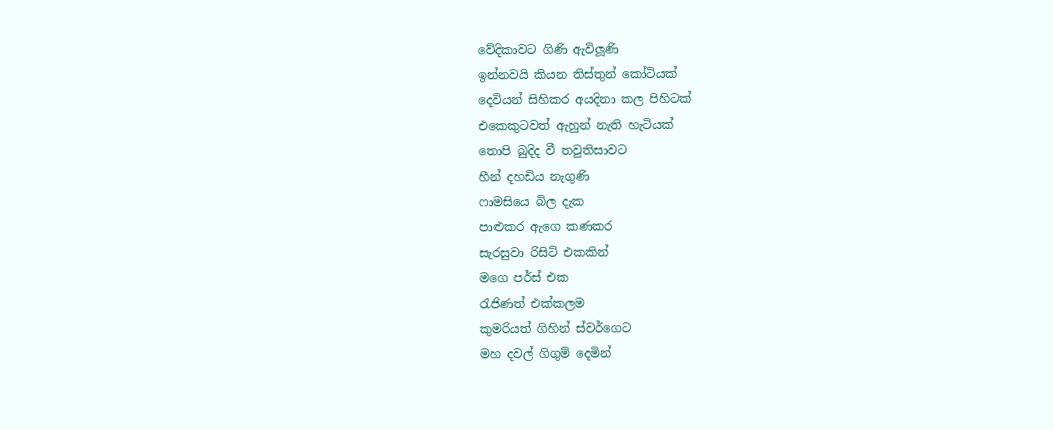වේදිකාවට ගිණි ඇවිලූණි
ඉන්නවයි කියන තිස්තුන් කෝටියක්
දෙවියන් සිහිකර අයදිනා කල පිහිටක්
එකෙකුටවත් ඇහුන් නැති හැටියක්
තොපි බුදිද වී තවුතිසාවට
හීන් දහඩිය නැගුණි
ෆාමසියෙ බිල දැක
පාළුකර ඇගෙ කණකර
සැරසුවා රිසිට් එකකින්
මගෙ පර්ස් එක
රැජිණත් එක්කලම
කුමරියත් ගිහින් ස්වර්ගෙට
මහ දවල් ගිගුම් දෙමින්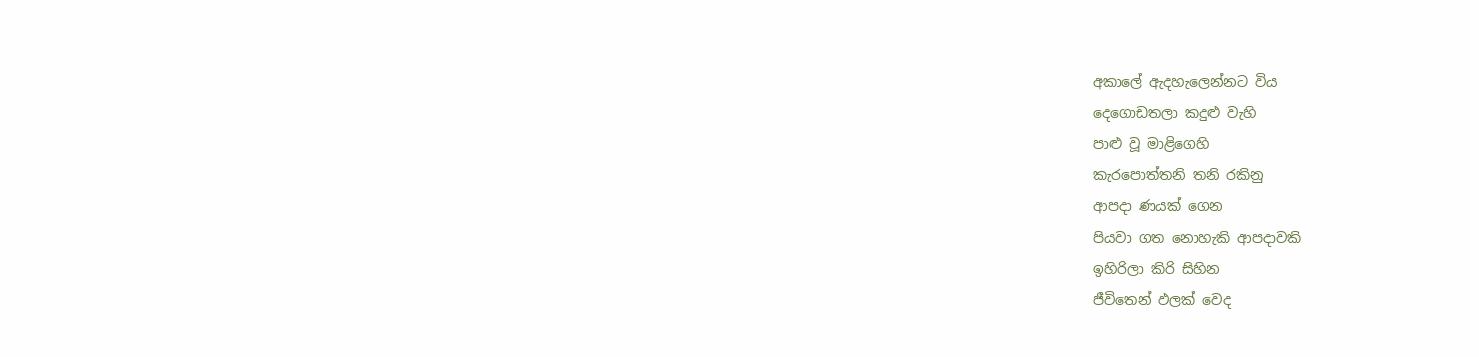අකාලේ ඇදහැලෙන්නට විය
දෙගොඩතලා කදුළු වැහි
පාළු වූ මාළිගෙහි
කැරපොත්තනි තනි රකිනු
ආපදා ණයක් ගෙන
පියවා ගත නොහැකි ආපදාවකි
ඉහිරිලා කිරි සිහින
ජීවිතෙන් ඵලක් වෙද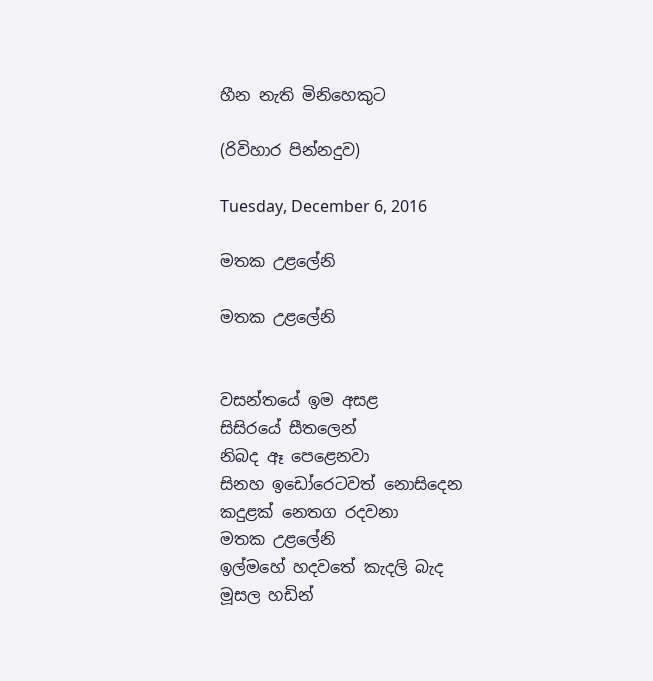හීන නැති මිනිහෙකුට

(රිවිහාර පින්නදුව)

Tuesday, December 6, 2016

මතක උළලේනි

මතක උළලේනි


වසන්තයේ ඉම අසළ
සිසිරයේ සීතලෙන්
නිබද ඈ පෙළෙනවා
සිනහ ඉඩෝරෙටවත් නොසිදෙන
කදුළක් නෙතග රදවනා
මතක උළලේනි
ඉල්මහේ හදවතේ කැදලි බැද
මූසල හඩින්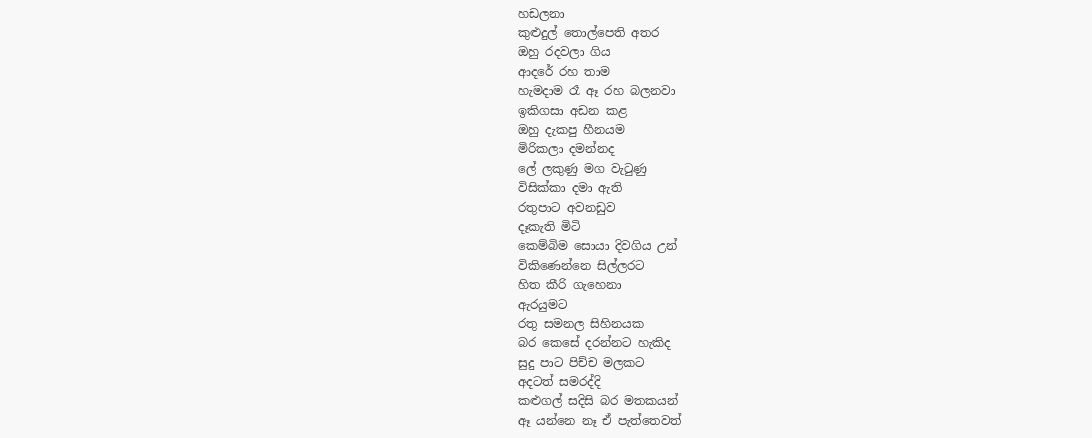හඩලනා
කුළුදුල් තොල්පෙති අතර
ඔහු රදවලා ගිය
ආදරේ රහ තාම
හැමදාම රෑ ඈ රහ බලනවා
ඉකිගසා අඩන කළ
ඔහු දැකපු හීනයම
මිරිකලා දමන්නද
ලේ ලකුණු මග වැටුණු
විසික්කා දමා ඇති
රතුපාට අවනඩුව
දෑකැති මිටි
කෙම්බිම සොයා දිවගිය උන්
විකිණෙන්නෙ සිල්ලරට
හිත කීරි ගැහෙනා
ඇරයුමට
රතු සමනල සිහිනයක
බර කෙසේ දරන්නට හැකිද
සුදු පාට පිච්ච මලකට
අදටත් සමරද්දි
කළුගල් සදිසි බර මතකයන්
ඈ යන්නෙ නෑ ඒ පැත්තෙවත්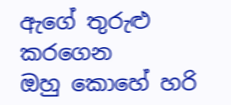ඇගේ තුරුළු කරගෙන
ඔහු කොහේ හරි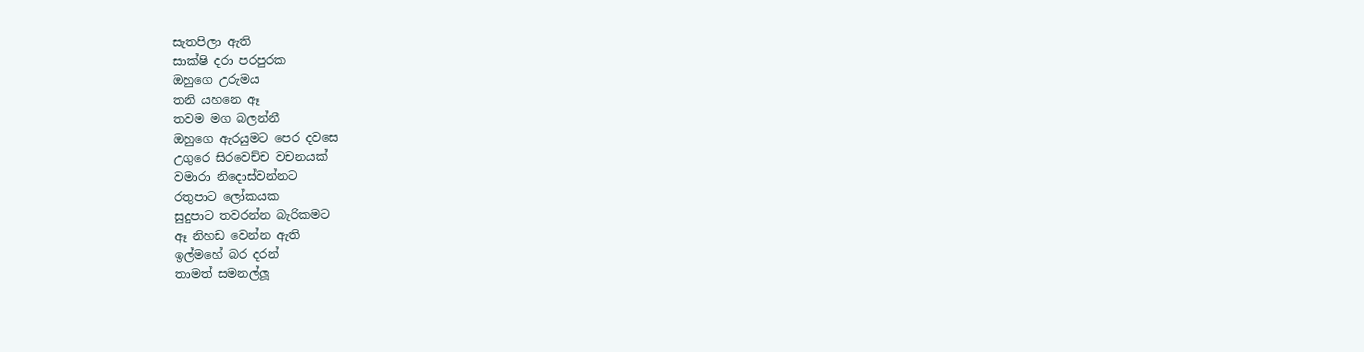සැතපිලා ඇති
සාක්ෂි දරා පරපුරක
ඔහුගෙ උරුමය
තනි යහනෙ ඈ
තවම මග බලන්නී
ඔහුගෙ ඇරයුමට පෙර දවසෙ
උගුරෙ සිරවෙච්ච වචනයක්
වමාරා නිදොස්වන්නට
රතුපාට ලෝකයක
සුදුපාට තවරන්න බැරිකමට
ඈ නිහඩ වෙන්න ඇති
ඉල්මහේ බර දරන්
තාමත් සමනල්ලූ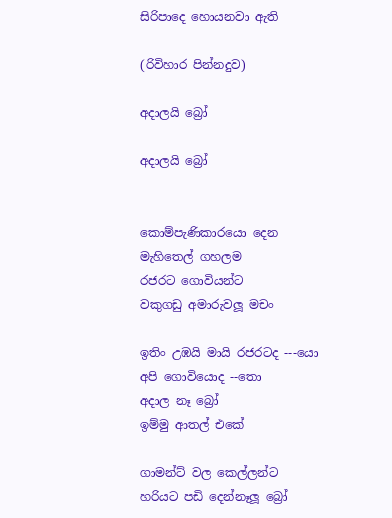සිරිපාදෙ හොයනවා ඇති

(රිවිහාර පින්නදුව)

අදාලයි බ්‍රෝ

අදාලයි බ්‍රෝ


කොම්පැණිකාරයො දෙන
මැහිතෙල් ගහලම
රජරට ගොවියන්ට
වකුගඩු අමාරුවලූ මචං

ඉතිං උඹයි මායි රජරටද ---යො
අපි ගොවියොද --තො
අදාල නෑ බ්‍රෝ
ඉම්මු ආතල් එකේ

ගාමන්ට් වල කෙල්ලන්ට
හරියට පඩි දෙන්නෑලූ බ්‍රෝ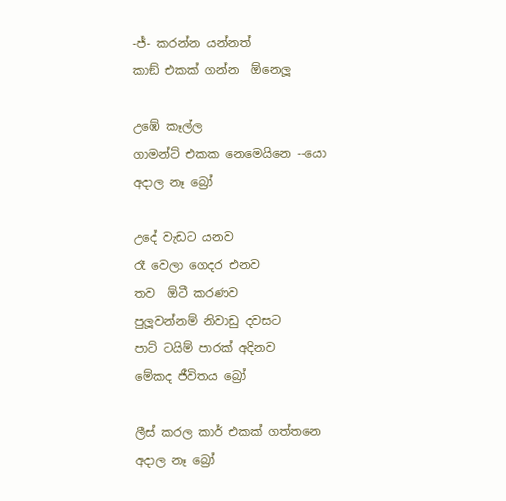-ජ්- කරන්න යන්නත්
කාඞ් එකක් ගන්න  ඕනෙලූ

උඹේ කෑල්ල
ගාමන්ට් එකක නෙමෙයිනෙ --යො
අදාල නෑ බ්‍රෝ

උදේ වැඩට යනව
රෑ වෙලා ගෙදර එනව
තව  ඕටී කරණව
පුලූවන්නම් නිවාඩු දවසට
පාට් ටයිම් පාරක් අදිනව
මේකද ජීවිතය බ්‍රෝ

ලීස් කරල කාර් එකක් ගත්තනෙ
අදාල නෑ බ්‍රෝ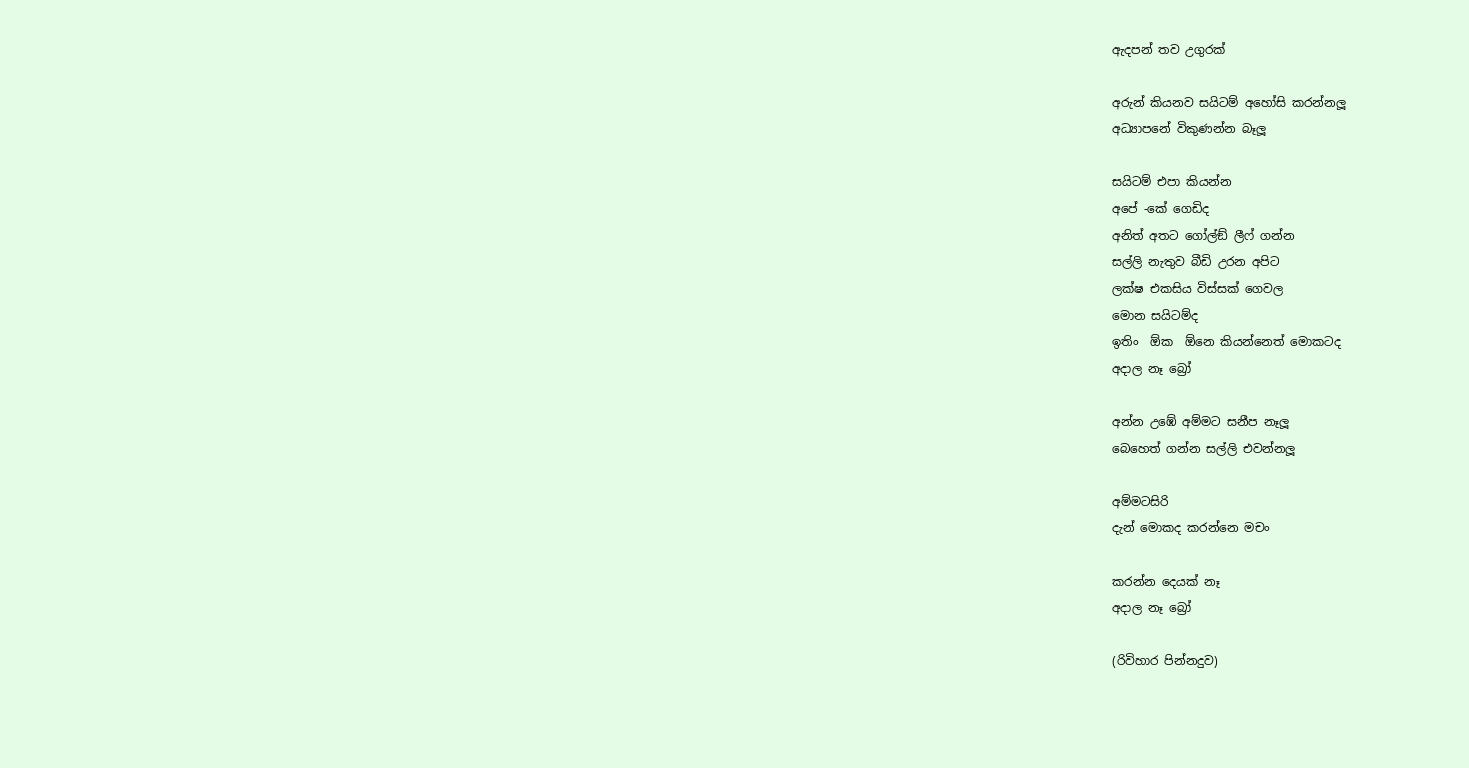ඇදපන් තව උගුරක්

අරුන් කියනව සයිටම් අහෝසි කරන්නලූ
අධ්‍යාපනේ විකුණන්න බෑලූ

සයිටම් එපා කියන්න
අපේ -කේ ගෙඩිද
අනිත් අතට ගෝල්ඞ් ලීෆ් ගන්න
සල්ලි නැතුව බීඩි උරන අපිට
ලක්ෂ එකසිය විස්සක් ගෙවල
මොන සයිටම්ද
ඉතිං  ඕක  ඕනෙ කියන්නෙත් මොකටද
අදාල නෑ බ්‍රෝ

අන්න උඹේ අම්මට සනීප නෑලූ
බෙහෙත් ගන්න සල්ලි එවන්නලූ

අම්මටසිරි
දැන් මොකද කරන්නෙ මචං

කරන්න දෙයක් නෑ
අදාල නෑ බ්‍රෝ

(රිවිහාර පින්නදුව)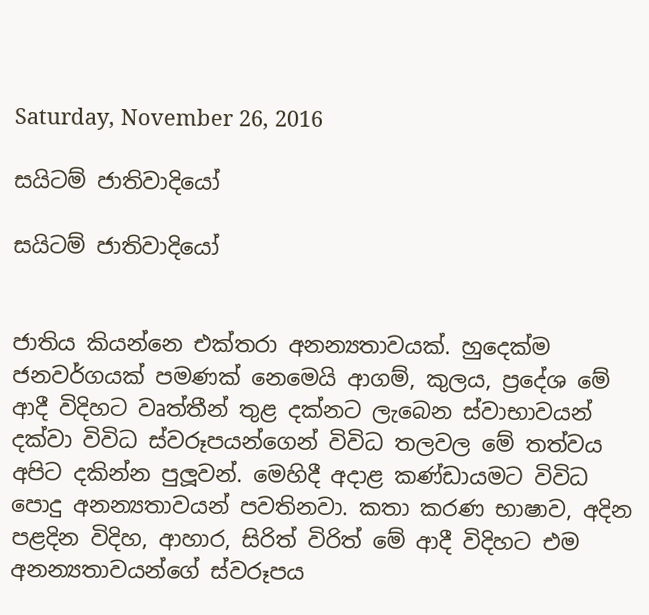Saturday, November 26, 2016

සයිටම් ජාතිවාදියෝ

සයිටම් ජාතිවාදියෝ


ජාතිය කියන්නෙ එක්තරා අනන්‍යතාවයක්. හුදෙක්ම ජනවර්ගයක් පමණක් නෙමෙයි ආගම්, කුලය, ප්‍රදේශ මේ ආදී විදිහට වෘත්තීන් තුළ දක්නට ලැබෙන ස්වාභාවයන් දක්වා විවිධ ස්වරූපයන්ගෙන් විවිධ තලවල මේ තත්වය අපිට දකින්න පුලූවන්. මෙහිදී අදාළ කණ්ඩායමට විවිධ පොදු අනන්‍යතාවයන් පවතිනවා. කතා කරණ භාෂාව, අදින පළදින විදිහ, ආහාර, සිරිත් විරිත් මේ ආදී විදිහට එම අනන්‍යතාවයන්ගේ ස්වරූපය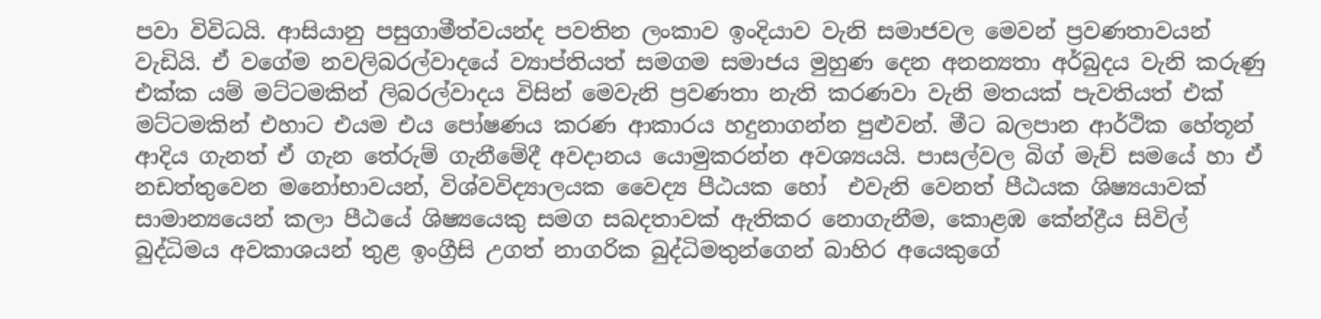පවා විවිධයි. ආසියානු පසුගාමීත්වයන්ද පවතින ලංකාව ඉංදියාව වැනි සමාජවල මෙවන් ප්‍රවණතාවයන් වැඩියි. ඒ වගේම නවලිබරල්වාදයේ ව්‍යාප්තියත් සමගම සමාජය මුහුණ දෙන අනන්‍යතා අර්බුදය වැනි කරුණු එක්ක යම් මට්ටමකින් ලිබරල්වාදය විසින් මෙවැනි ප්‍රවණතා නැති කරණවා වැනි මතයක් පැවතියත් එක් මට්ටමකින් එහාට එයම එය පෝෂණය කරණ ආකාරය හදුනාගන්න පුළුවන්. මීට බලපාන ආර්ථික හේතූන් ආදිය ගැනත් ඒ ගැන තේරුම් ගැනීමේදී අවදානය යොමුකරන්න අවශ්‍යයයි. පාසල්වල බිග් මැච් සමයේ හා ඒ නඩත්තුවෙන මනෝභාවයන්, විශ්වවිද්‍යාලයක වෛද්‍ය පීඨයක හෝ  එවැනි වෙනත් පීඨයක ශිෂ්‍යයාවක් සාමාන්‍යයෙන් කලා පීඨයේ ශිෂ්‍යයෙකු සමග සබදතාවක් ඇතිකර නොගැනීම, කොළඹ කේන්ද්‍රීය සිවිල් බුද්ධිමය අවකාශයන් තුළ ඉංග්‍රීසි උගත් නාගරික බුද්ධිමතුන්ගෙන් බාහිර අයෙකුගේ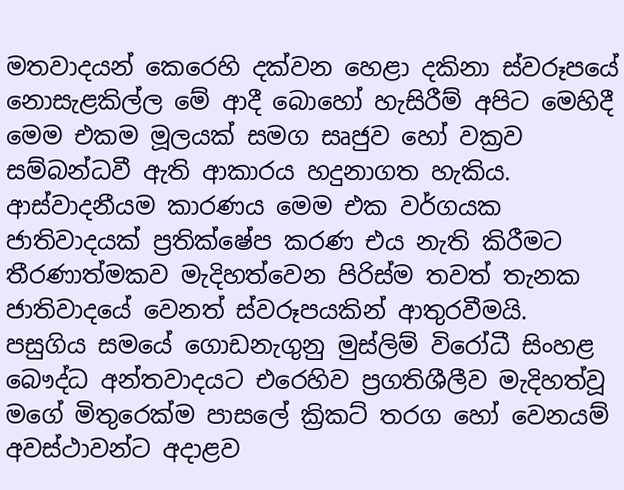මතවාදයන් කෙරෙහි දක්වන හෙළා දකිනා ස්වරූපයේ නොසැළකිල්ල මේ ආදී බොහෝ හැසිරීම් අපිට මෙහිදී මෙම එකම මූලයක් සමග සෘජුව හෝ වක්‍රව සම්බන්ධවී ඇති ආකාරය හදුනාගත හැකිය. ආස්වාදනීයම කාරණය මෙම එක වර්ගයක ජාතිවාදයක් ප්‍රතික්ෂේප කරණ එය නැති කිරීමට තීරණාත්මකව මැදිහත්වෙන පිරිස්ම තවත් තැනක ජාතිවාදයේ වෙනත් ස්වරූපයකින් ආතුරවීමයි.
පසුගිය සමයේ ගොඩනැගුනු මුස්ලිම් විරෝධී සිංහළ බෞද්ධ අන්තවාදයට එරෙහිව ප්‍රගතිශීලීව මැදිහත්වූ මගේ මිතුරෙක්ම පාසලේ ක්‍රිකට් තරග හෝ වෙනයම් අවස්ථාවන්ට අදාළව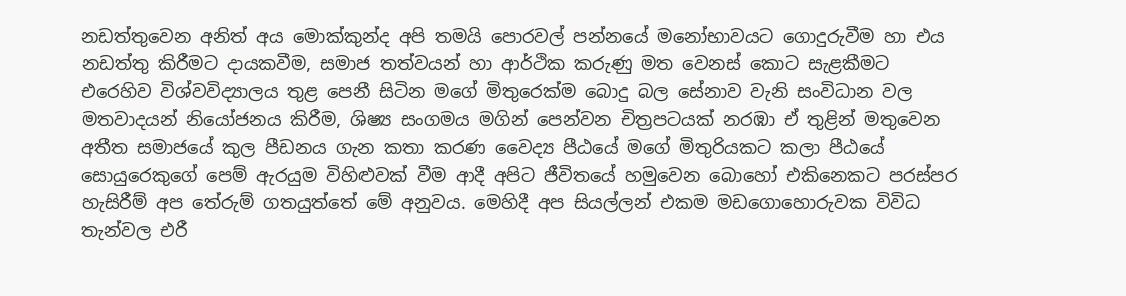නඩත්තුවෙන අනිත් අය මොක්කුන්ද අපි තමයි පොරවල් පන්නයේ මනෝභාවයට ගොදුරුවීම හා එය නඩත්තු කිරීමට දායකවීම, සමාජ තත්වයන් හා ආර්ථික කරුණු මත වෙනස් කොට සැළකීමට එරෙහිව විශ්වවිද්‍යාලය තුළ පෙනී සිටින මගේ මිතුරෙක්ම බොදු බල සේනාව වැනි සංවිධාන වල මතවාදයන් නියෝජනය කිරීම, ශිෂ්‍ය සංගමය මගින් පෙන්වන චිත්‍රපටයක් නරඹා ඒ තුළින් මතුවෙන අතීත සමාජයේ කුල පීඩනය ගැන කතා කරණ වෛද්‍ය පීඨයේ මගේ මිතුරියකට කලා පීඨයේ සොයුරෙකුගේ පෙම් ඇරයුම විහිළුවක් වීම ආදී අපිට ජීවිතයේ හමුවෙන බොහෝ එකිනෙකට පරස්පර හැසිරීම් අප තේරුම් ගතයුත්තේ මේ අනුවය. මෙහිදී අප සියල්ලන් එකම මඩගොහොරුවක විවිධ තැන්වල එරී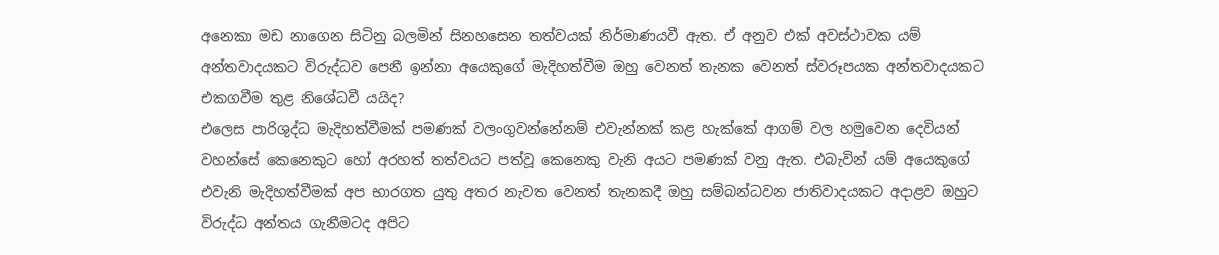අනෙකා මඩ නාගෙන සිටිනු බලමින් සිනහසෙන තත්වයක් නිර්මාණයවී ඇත. ඒ අනුව එක් අවස්ථාවක යම් අන්තවාදයකට විරුද්ධව පෙනී ඉන්නා අයෙකුගේ මැදිහත්වීම ඔහු වෙනත් තැනක වෙනත් ස්වරූපයක අන්තවාදයකට එකගවීම තුළ නිශේධවී යයිද?
එලෙස පාරිශුද්ධ මැදිහත්වීමක් පමණක් වලංගුවන්නේනම් එවැන්නක් කළ හැක්කේ ආගම් වල හමුවෙන දෙවියන් වහන්සේ කෙනෙකුට හෝ අරහත් තත්වයට පත්වූ කෙනෙකු වැනි අයට පමණක් වනු ඇත. එබැවින් යම් අයෙකුගේ එවැනි මැදිහත්වීමක් අප භාරගත යුතු අතර නැවත වෙනත් තැනකදී ඔහු සම්බන්ධවන ජාතිවාදයකට අදාළව ඔහුට විරුද්ධ අන්තය ගැනීමටද අපිට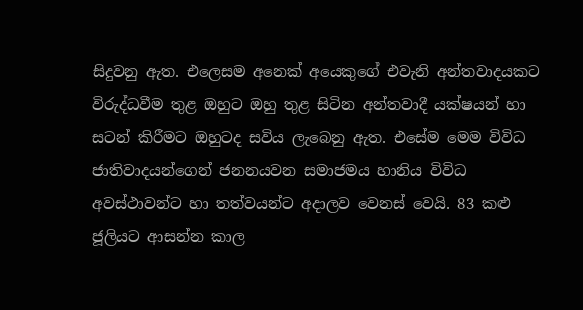සිදුවනු ඇත. එලෙසම අනෙක් අයෙකුගේ එවැනි අන්තවාදයකට විරුද්ධවීම තුළ ඔහුට ඔහු තුළ සිටින අන්තවාදී යක්ෂයන් හා සටන් කිරීමට ඔහුටද සවිය ලැබෙනු ඇත. එසේම මෙම විවිධ ජාතිවාදයන්ගෙන් ජනනයවන සමාජමය හානිය විවිධ අවස්ථාවන්ට හා තත්වයන්ට අදාලව වෙනස් වෙයි. 83 කළු ජූලියට ආසන්න කාල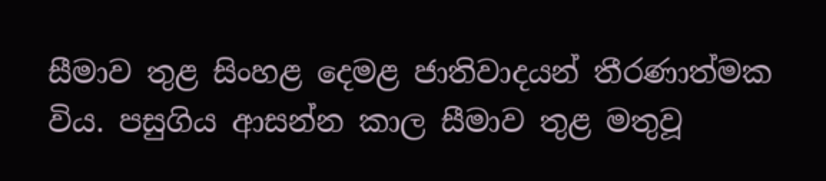සීමාව තුළ සිංහළ දෙමළ ජාතිවාදයන් තීරණාත්මක විය. පසුගිය ආසන්න කාල සීමාව තුළ මතුවූ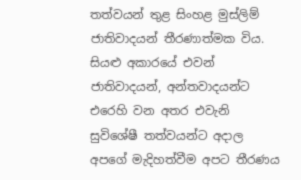තත්වයන් තුළ සිංහළ මුස්ලිම් ජාතිවාදයන් තීරණාත්මක විය. සියළු අකාරයේ එවන් ජාතිවාදයන්, අන්තවාදයන්ට එරෙහි වන අතර එවැනි සුවිශේෂී තත්වයන්ට අදාල අපගේ මැදිහත්වීම අපට තීරණය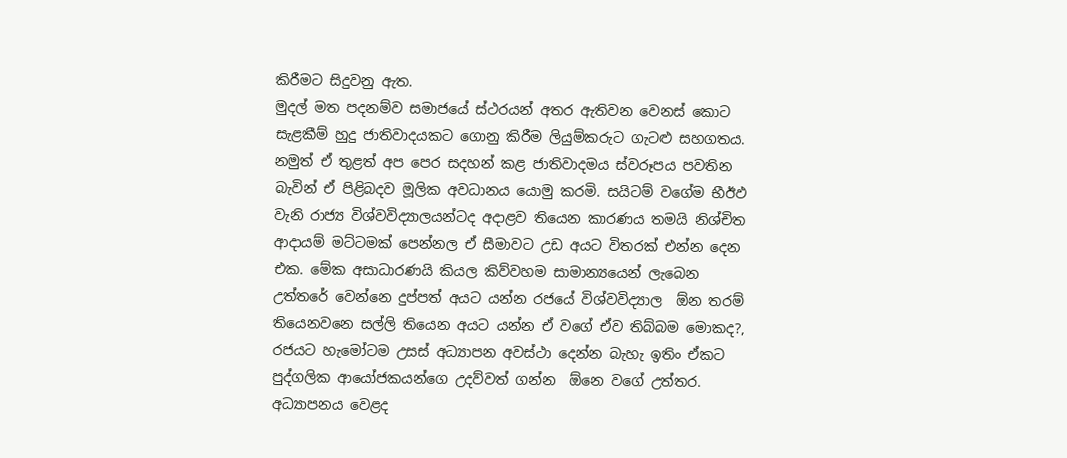කිරීමට සිදුවනු ඇත.
මුදල් මත පදනම්ව සමාජයේ ස්ථරයන් අතර ඇතිවන වෙනස් කොට සැළකීම් හුදු ජාතිවාදයකට ගොනු කිරීම ලියුම්කරුට ගැටළු සහගතය. නමුත් ඒ තුළත් අප පෙර සදහන් කළ ජාතිවාදමය ස්වරූපය පවතින බැවින් ඒ පිළිබදව මූලික අවධානය යොමු කරමි. සයිටම් වගේම භීඊඵ වැනි රාජ්‍ය විශ්වවිද්‍යාලයන්ටද අදාළව තියෙන කාරණය තමයි නිශ්චිත ආදායම් මට්ටමක් පෙන්නල ඒ සීමාවට උඩ අයට විතරක් එන්න දෙන එක. මේක අසාධාරණයි කියල කිව්වහම සාමාන්‍යයෙන් ලැබෙන උත්තරේ වෙන්නෙ දුප්පත් අයට යන්න රජයේ විශ්වවිද්‍යාල  ඕන තරම් තියෙනවනෙ සල්ලි තියෙන අයට යන්න ඒ වගේ ඒව තිබ්බම මොකද?, රජයට හැමෝටම උසස් අධ්‍යාපන අවස්ථා දෙන්න බැහැ ඉතිං ඒකට පුද්ගලික ආයෝජකයන්ගෙ උදව්වත් ගන්න  ඕනෙ වගේ උත්තර. අධ්‍යාපනය වෙළද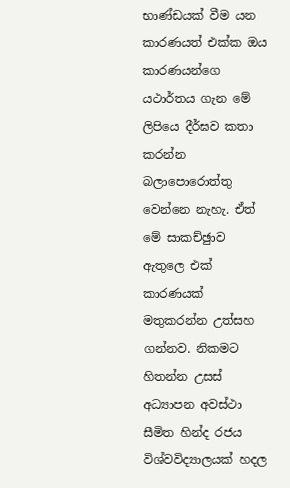භාණ්ඩයක් වීම යන කාරණයත් එක්ක ඔය කාරණයන්ගෙ යථාර්තය ගැන මේ ලිපියෙ දීර්ඝව කතා කරන්න බලාපොරොත්තු වෙන්නෙ නැහැ. ඒත් මේ සාකච්ඡුාව ඇතුලෙ එක් කාරණයක් මතුකරන්න උත්සහ ගන්නව. නිකමට හිතන්න උසස් අධ්‍යාපන අවස්ථා සීමිත හින්ද රජය විශ්වවිද්‍යාලයක් හදල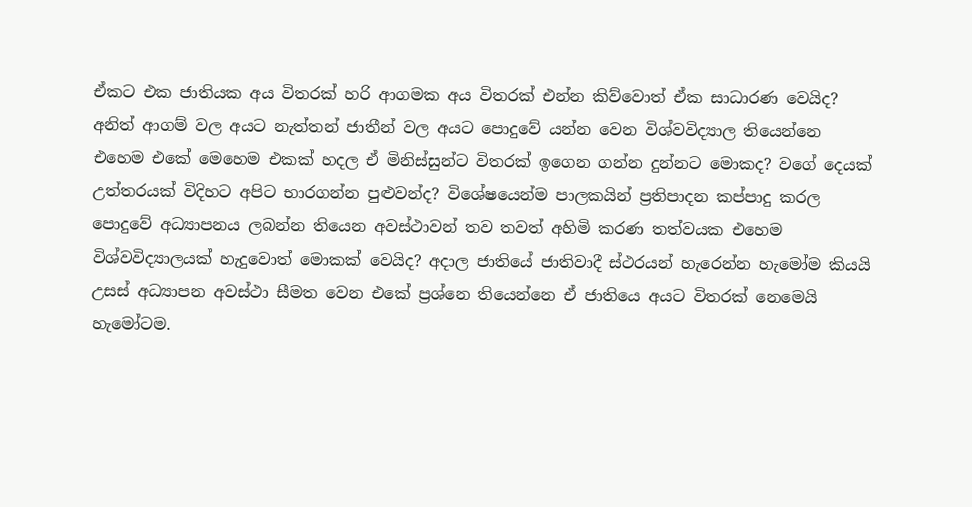ඒකට එක ජාතියක අය විතරක් හරි ආගමක අය විතරක් එන්න කිව්වොත් ඒක සාධාරණ වෙයිද? අනිත් ආගම් වල අයට නැත්තන් ජාතීන් වල අයට පොදුවේ යන්න වෙන විශ්වවිද්‍යාල තියෙන්නෙ එහෙම එකේ මෙහෙම එකක් හදල ඒ මිනිස්සුන්ට විතරක් ඉගෙන ගන්න දුන්නට මොකද? වගේ දෙයක් උත්තරයක් විදිහට අපිට භාරගන්න පුළුවන්ද? විශේෂයෙන්ම පාලකයින් ප්‍රතිපාදන කප්පාදු කරල පොදුවේ අධ්‍යාපනය ලබන්න තියෙන අවස්ථාවන් තව තවත් අහිමි කරණ තත්වයක එහෙම විශ්වවිද්‍යාලයක් හැදුවොත් මොකක් වෙයිද? අදාල ජාතියේ ජාතිවාදී ස්ථරයන් හැරෙන්න හැමෝම කියයි උසස් අධ්‍යාපන අවස්ථා සීමත වෙන එකේ ප්‍රශ්නෙ තියෙන්නෙ ඒ ජාතියෙ අයට විතරක් නෙමෙයි හැමෝටම.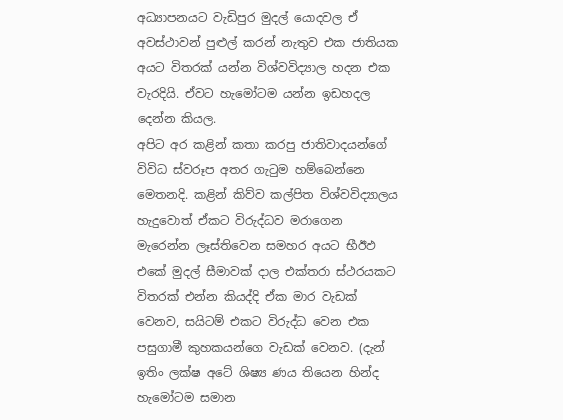අධ්‍යාපනයට වැඩිපුර මුදල් යොදවල ඒ අවස්ථාවන් පුළුල් කරන් නැතුව එක ජාතියක අයට විතරක් යන්න විශ්වවිද්‍යාල හදන එක වැරදියි. ඒවට හැමෝටම යන්න ඉඩහදල දෙන්න කියල.
අපිට අර කළින් කතා කරපු ජාතිවාදයන්ගේ විවිධ ස්වරූප අතර ගැටුම හම්බෙන්නෙ මෙතනදි. කළින් කිව්ව කල්පිත විශ්වවිද්‍යාලය හැදුවොත් ඒකට විරුද්ධව මරාගෙන මැරෙන්න ලෑස්තිවෙන සමහර අයට භීඊඵ එකේ මුදල් සීමාවක් දාල එක්තරා ස්ථරයකට විතරක් එන්න කියද්දි ඒක මාර වැඩක් වෙනව, සයිටම් එකට විරුද්ධ වෙන එක පසුගාමී කුහකයන්ගෙ වැඩක් වෙනව. (දැන් ඉතිං ලක්ෂ අටේ ශිෂ්‍ය ණය තියෙන හින්ද හැමෝටම සමාන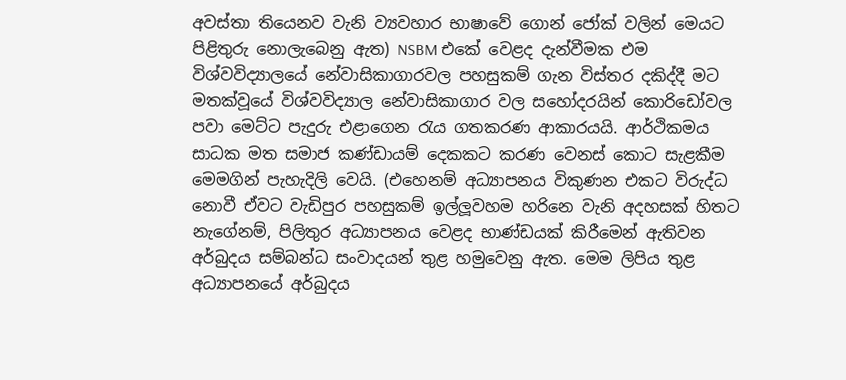අවස්තා තියෙනව වැනි ව්‍යවහාර භාෂාවේ ගොන් ජෝක් වලින් මෙයට පිළිතුරු නොලැබෙනු ඇත) NSBM එකේ වෙළද දැන්වීමක එම විශ්වවිද්‍යාලයේ නේවාසිකාගාරවල පහසුකම් ගැන විස්තර දකිද්දී මට මතක්වූයේ විශ්වවිද්‍යාල නේවාසිකාගාර වල සහෝදරයින් කොරිඩෝවල පවා මෙට්ට පැදුරු එළාගෙන රැය ගතකරණ ආකාරයයි. ආර්ථිකමය සාධක මත සමාජ කණ්ඩායම් දෙකකට කරණ වෙනස් කොට සැළකීම මෙමගින් පැහැදිලි වෙයි. (එහෙනම් අධ්‍යාපනය විකුණන එකට විරුද්ධ නොවී ඒවට වැඩිපුර පහසුකම් ඉල්ලූවහම හරිනෙ වැනි අදහසක් හිතට නැගේනම්, පිලිතුර අධ්‍යාපනය වෙළද භාණ්ඩයක් කිරීමෙන් ඇතිවන අර්බුදය සම්බන්ධ සංවාදයන් තුළ හමුවෙනු ඇත. මෙම ලිපිය තුළ අධ්‍යාපනයේ අර්බුදය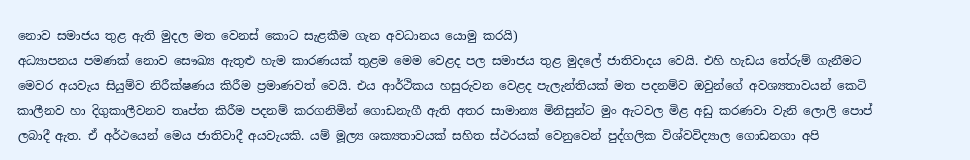නොව සමාජය තුළ ඇති මුදල මත වෙනස් කොට සැළකීම ගැන අවධානය යොමු කරයි)
අධ්‍යාපනය පමණක් නොව සෞඛ්‍ය ඇතුළු හැම කාරණයක් තුළම මෙම වෙළද පල සමාජය තුළ මුදලේ ජාතිවාදය වෙයි. එහි හැඩය තේරුම් ගැනීමට මෙවර අයවැය සියුම්ව නිරීක්ෂණය කිරීම ප්‍රමාණවත් වෙයි. එය ආර්ථිකය හසුරුවන වෙළද පැලැන්තියක් මත පදනම්ව ඔවුන්ගේ අවශ්‍යතාවයන් කෙටි කාලීනව හා දිගුකාලීවනව තෘප්ත කිරීම පදනම් කරගනිමින් ගොඩනැගී ඇති අතර සාමාන්‍ය මිනිසුන්ට මුං ඇටවල මිළ අඩු කරණවා වැනි ලොලි පොප් ලබාදී ඇත. ඒ අර්ථයෙන් මෙය ජාතිවාදී අයවැයකි. යම් මූල්‍ය ශක්‍යතාවයක් සහිත ස්ථරයක් වෙනුවෙන් පුද්ගලික විශ්වවිද්‍යාල ගොඩනගා අපි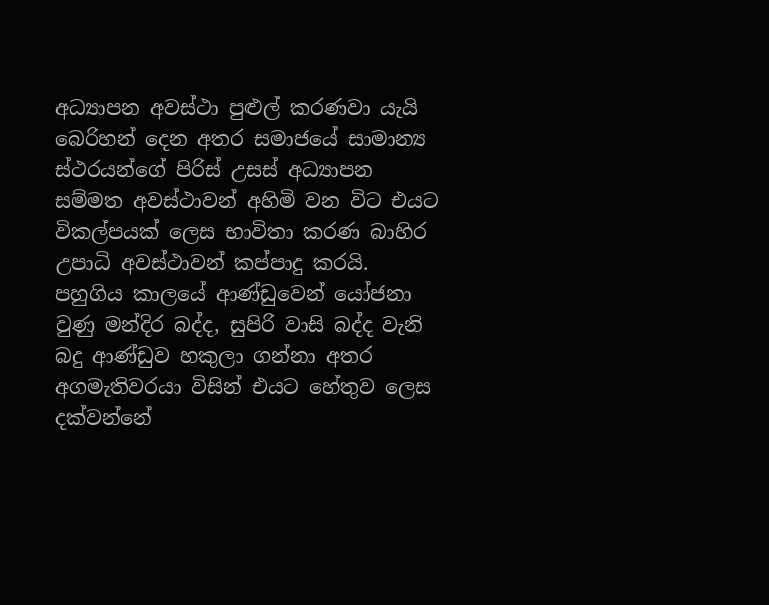අධ්‍යාපන අවස්ථා පුළුල් කරණවා යැයි බෙරිහන් දෙන අතර සමාජයේ සාමාන්‍ය ස්ථරයන්ගේ පිරිස් උසස් අධ්‍යාපන සම්මත අවස්ථාවන් අහිමි වන විට එයට විකල්පයක් ලෙස භාවිතා කරණ බාහිර උපාධි අවස්ථාවන් කප්පාදු කරයි. පහුගිය කාලයේ ආණ්ඩුවෙන් යෝජනා වුණු මන්දිර බද්ද, සුපිරි වාසි බද්ද වැනි බදු ආණ්ඩුව හකුලා ගන්නා අතර අගමැතිවරයා විසින් එයට හේතුව ලෙස දක්වන්නේ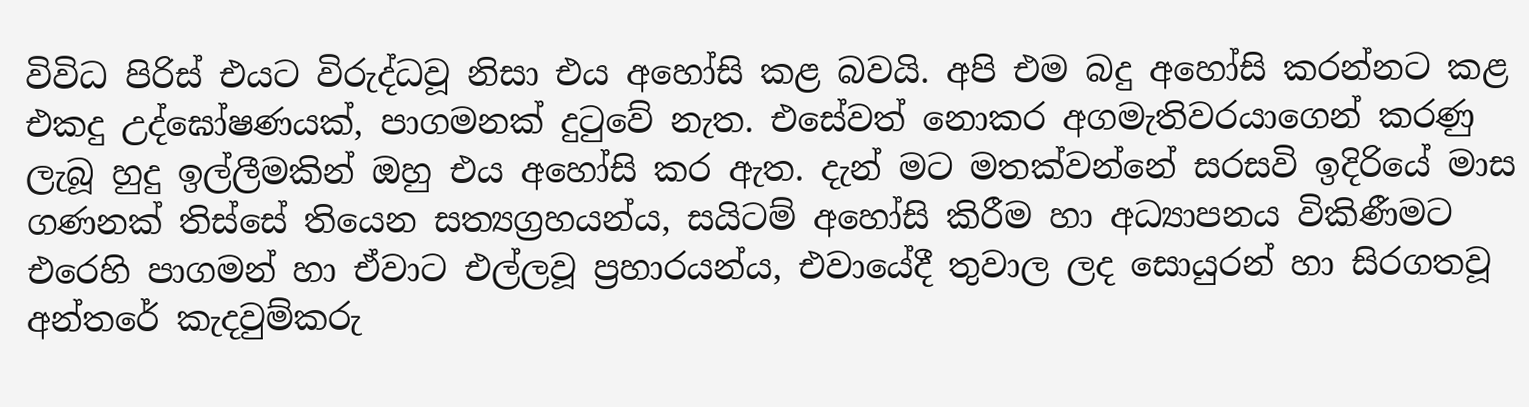විවිධ පිරිස් එයට විරුද්ධවූ නිසා එය අහෝසි කළ බවයි. අපි එම බදු අහෝසි කරන්නට කළ එකදු උද්ඝෝෂණයක්, පාගමනක් දුටුවේ නැත. එසේවත් නොකර අගමැතිවරයාගෙන් කරණු ලැබූ හුදු ඉල්ලීමකින් ඔහු එය අහෝසි කර ඇත. දැන් මට මතක්වන්නේ සරසවි ඉදිරියේ මාස ගණනක් තිස්සේ තියෙන සත්‍යග්‍රහයන්ය, සයිටම් අහෝසි කිරීම හා අධ්‍යාපනය විකිණීමට එරෙහි පාගමන් හා ඒවාට එල්ලවූ ප්‍රහාරයන්ය, එවායේදී තුවාල ලද සොයුරන් හා සිරගතවූ අන්තරේ කැදවුම්කරු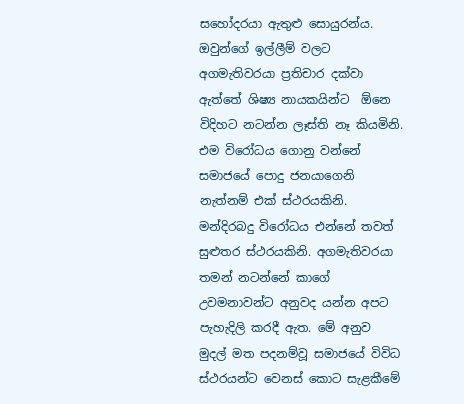සහෝදරයා ඇතුළු සොයුරන්ය. ඔවුන්ගේ ඉල්ලීම් වලට අගමැතිවරයා ප්‍රතිචාර දක්වා ඇත්තේ ශිෂ්‍ය නායකයින්ට  ඕනෙ විදිහට නටන්න ලෑස්ති නෑ කියමිනි. එම විරෝධය ගොනු වන්නේ සමාජයේ පොදු ජනයාගෙනි නැත්නම් එක් ස්ථරයකිනි. මන්දිරබදු විරෝධය එන්නේ තවත් සුළුතර ස්ථරයකිනි. අගමැතිවරයා තමන් නටන්නේ කාගේ උවමනාවන්ට අනුවද යන්න අපට පැහැදිලි කරදී ඇත. මේ අනුව මුදල් මත පදනම්වූ සමාජයේ විවිධ ස්ථරයන්ට වෙනස් කොට සැළකීමේ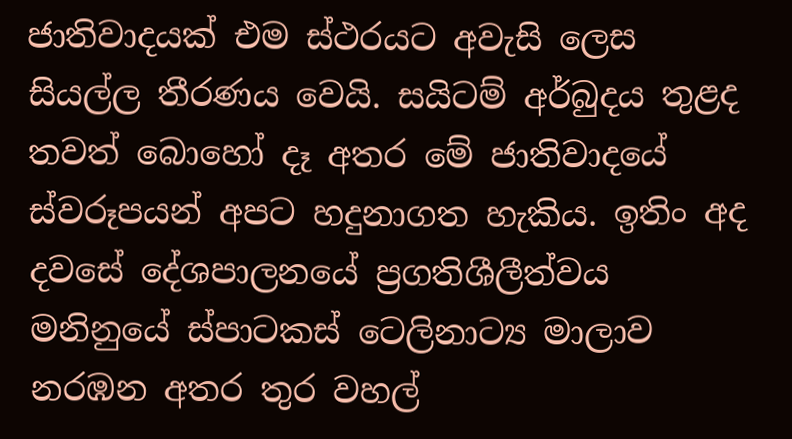ජාතිවාදයක් එම ස්ථරයට අවැසි ලෙස සියල්ල තීරණය වෙයි. සයිටම් අර්බුදය තුළද තවත් බොහෝ දෑ අතර මේ ජාතිවාදයේ ස්වරූපයන් අපට හදුනාගත හැකිය. ඉතිං අද දවසේ දේශපාලනයේ ප්‍රගතිශීලීත්වය මනිනුයේ ස්පාටකස් ටෙලිනාට්‍ය මාලාව නරඹන අතර තුර වහල්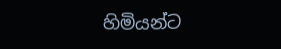හිමියන්ට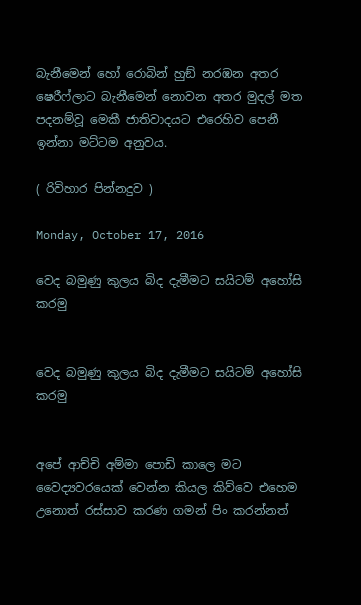බැනීමෙන් හෝ රොබින් හුඞ් නරඹන අතර ෂෙරීෆ්ලාට බැනීමෙන් නොවන අතර මුදල් මත පදනම්වූ මෙකී ජාතිවාදයට එරෙහිව පෙනී ඉන්නා මට්ටම අනුවය.

( රිවිහාර පින්නදුව )

Monday, October 17, 2016

වෙද බමුණු කුලය බිද දැමීමට සයිටම් අහෝසි කරමු


වෙද බමුණු කුලය බිද දැමීමට සයිටම් අහෝසි කරමු


අපේ ආච්චි අම්මා පොඩි කාලෙ මට වෛද්‍යවරයෙක් වෙන්න කියල කිව්වෙ එහෙම උනොත් රස්සාව කරණ ගමන් පිං කරන්නත්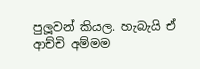පුලූවන් කියල. හැබැයි ඒ ආච්චි අම්මම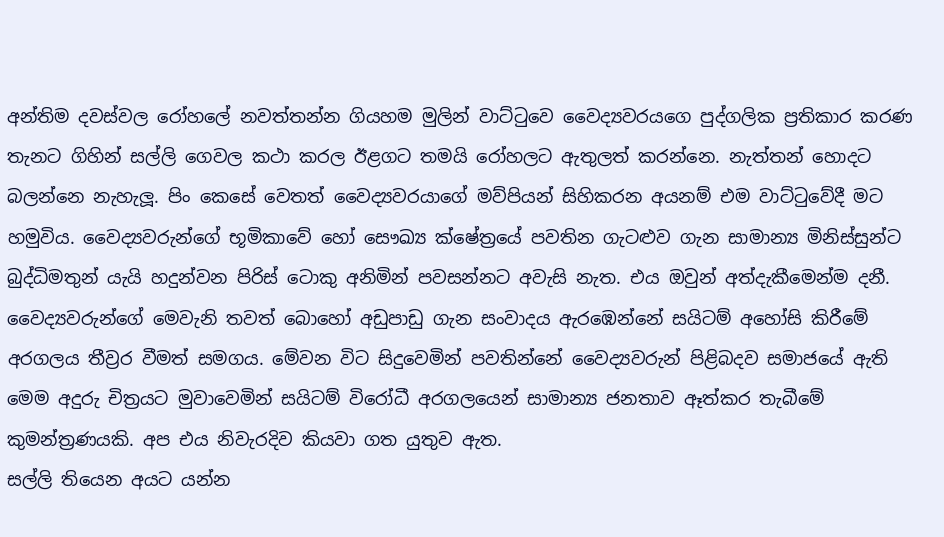අන්තිම දවස්වල රෝහලේ නවත්තන්න ගියහම මුලින් වාට්ටුවෙ වෛද්‍යවරයගෙ පුද්ගලික ප්‍රතිකාර කරණ තැනට ගිහින් සල්ලි ගෙවල කථා කරල ඊළගට තමයි රෝහලට ඇතුලත් කරන්නෙ. නැත්තන් හොදට බලන්නෙ නැහැලූ. පිං කෙසේ වෙතත් වෛද්‍යවරයාගේ මව්පියන් සිහිකරන අයනම් එම වාට්ටුවේදී මට හමුවිය. වෛද්‍යවරුන්ගේ භූමිකාවේ හෝ සෞඛ්‍ය ක්ෂේත්‍රයේ පවතින ගැටළුව ගැන සාමාන්‍ය මිනිස්සුන්ට බුද්ධිමතුන් යැයි හදුන්වන පිරිස් ටොකු අනිමින් පවසන්නට අවැසි නැත. එය ඔවුන් අත්දැකීමෙන්ම දනී. වෛද්‍යවරුන්ගේ මෙවැනි තවත් බොහෝ අඩුපාඩු ගැන සංවාදය ඇරඹෙන්නේ සයිටම් අහෝසි කිරීමේ අරගලය තීව්‍රර වීමත් සමගය. මේවන විට සිදුවෙමින් පවතින්නේ වෛද්‍යවරුන් පිළිබදව සමාජයේ ඇති මෙම අදුරු චිත්‍රයට මුවාවෙමින් සයිටම් විරෝධී අරගලයෙන් සාමාන්‍ය ජනතාව ඈත්කර තැබීමේ කුමන්ත්‍රණයකි. අප එය නිවැරදිව කියවා ගත යුතුව ඇත.
සල්ලි තියෙන අයට යන්න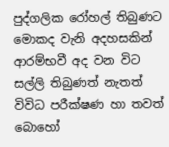පුද්ගලික රෝහල් තිබුණට මොකද වැනි අදහසකින් ආරම්භවී අද වන විට සල්ලි තිබුණත් නැතත් විවිධ පරීක්ෂණ හා තවත් බොහෝ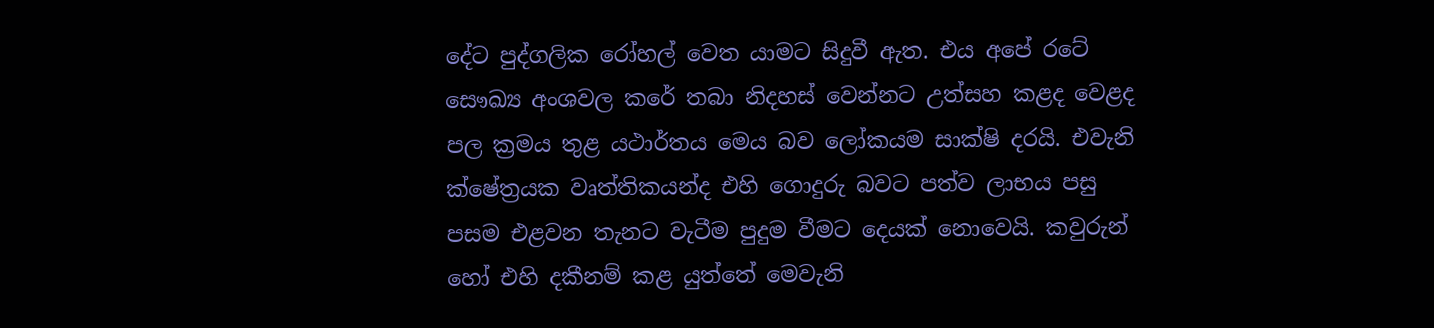දේට පුද්ගලික රෝහල් වෙත යාමට සිදුවී ඇත. එය අපේ රටේ සෞඛ්‍ය අංශවල කරේ තබා නිදහස් වෙන්නට උත්සහ කළද වෙළද පල ක්‍රමය තුළ යථාර්තය මෙය බව ලෝකයම සාක්ෂි දරයි. එවැනි ක්ෂේත්‍රයක වෘත්තිකයන්ද එහි ගොදුරු බවට පත්ව ලාභය පසු පසම එළවන තැනට වැටීම පුදුම වීමට දෙයක් නොවෙයි. කවුරුන් හෝ එහි දකීනම් කළ යුත්තේ මෙවැනි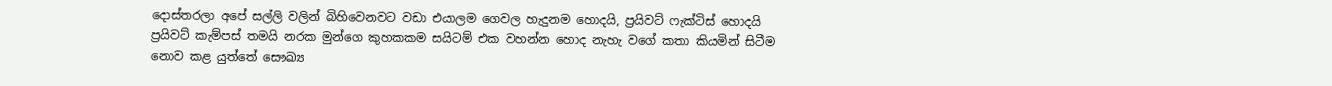දොස්තරලා අපේ සල්ලි වලින් බිහිවෙනවට වඩා එයාලම ගෙවල හැදුනම හොදයි, ප්‍රයිවට් ෆැක්ටිස් හොදයි ප්‍රයිවට් කැම්පස් තමයි නරක මුන්ගෙ කුහකකම සයිටම් එක වහන්න හොද නැහැ වගේ කතා කියමින් සිටීම නොව කළ යුත්තේ සෞඛ්‍ය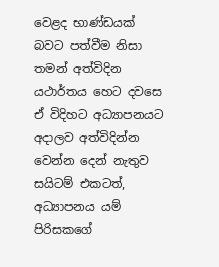වෙළද භාණ්ඩයක් බවට පත්වීම නිසා තමන් අත්විදින යථාර්තය හෙට දවසෙ ඒ විදිහට අධ්‍යාපනයට අදාලව අත්විදින්න වෙන්න දෙන් නැතුව සයිටම් එකටත්, අධ්‍යාපනය යම් පිරිසකගේ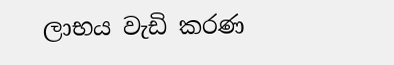ලාභය වැඩි කරණ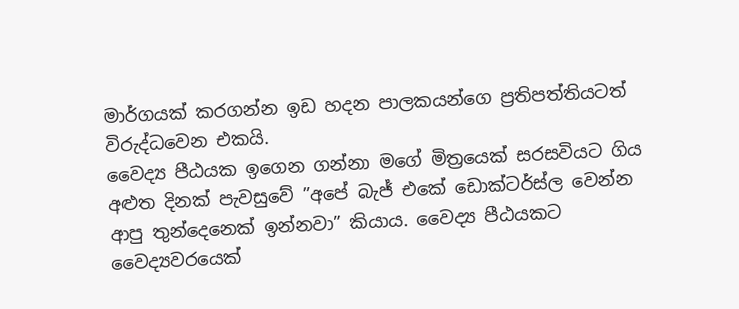මාර්ගයක් කරගන්න ඉඩ හදන පාලකයන්ගෙ ප්‍රතිපත්තියටත් විරුද්ධවෙන එකයි.
වෛද්‍ය පීඨයක ඉගෙන ගන්නා මගේ මිත්‍රයෙක් සරසවියට ගිය අළුත දිනක් පැවසුවේ ”අපේ බැජ් එකේ ඩොක්ටර්ස්ල වෙන්න ආපු තුන්දෙනෙක් ඉන්නවා” කියාය. වෛද්‍ය පීඨයකට වෛද්‍යවරයෙක්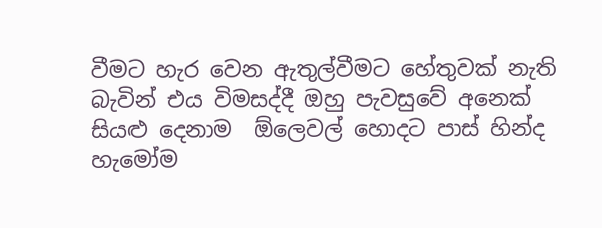වීමට හැර වෙන ඇතුල්වීමට හේතුවක් නැති බැවින් එය විමසද්දී ඔහු පැවසුවේ අනෙක් සියළු දෙනාම  ඕලෙවල් හොදට පාස් හින්ද හැමෝම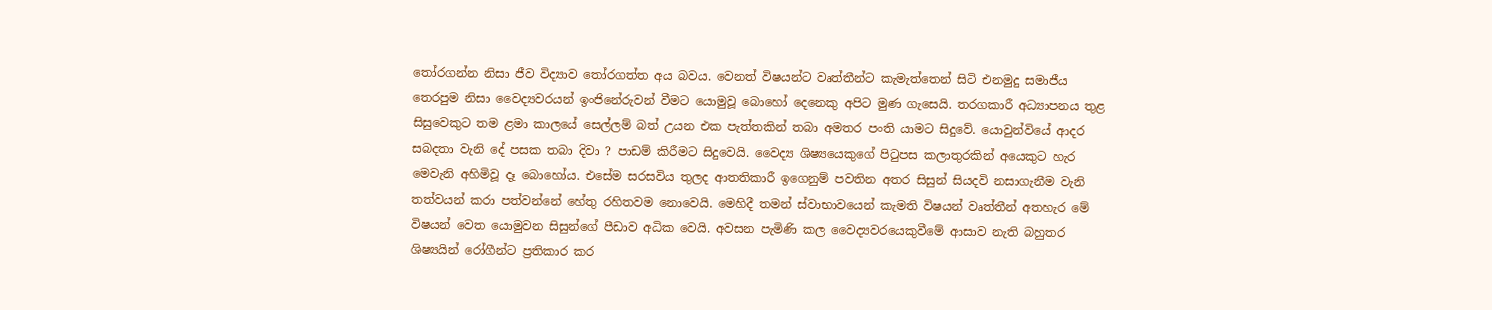තෝරගන්න නිසා ජීව විද්‍යාව තෝරගත්ත අය බවය. වෙනත් විෂයන්ට වෘත්තීන්ට කැමැත්තෙන් සිටි එනමුදු සමාජීය තෙරපුම නිසා වෛද්‍යවරයන් ඉංජිනේරුවන් වීමට යොමුවූ බොහෝ දෙනෙකු අපිට මුණ ගැසෙයි. තරගකාරී අධ්‍යාපනය තුළ සිසුවෙකුට තම ළමා කාලයේ සෙල්ලම් බත් උයන එක පැත්තකින් තබා අමතර පංති යාමට සිදුවේ. යොවුන්වියේ ආදර සබදතා වැනි දේ පසක තබා දිවා ? පාඩම් කිරීමට සිදුවෙයි. වෛද්‍ය ශිෂ්‍යයෙකුගේ පිටුපස කලාතුරකින් අයෙකුට හැර මෙවැනි අහිමිවූ දෑ බොහෝය. එසේම සරසවිය තුලද ආතතිකාරී ඉගෙනුම් පවතින අතර සිසුන් සියදවි නසාගැනීම වැනි තත්වයන් කරා පත්වන්නේ හේතු රහිතවම නොවෙයි. මෙහිදී තමන් ස්වාභාවයෙන් කැමති විෂයන් වෘත්තීන් අතහැර මේ විෂයන් වෙත යොමුවන සිසුන්ගේ පීඩාව අධික වෙයි. අවසන පැමිණි කල වෛද්‍යවරයෙකුවීමේ ආසාව නැති බහුතර ශිෂ්‍යයින් රෝගීන්ට ප්‍රතිකාර කර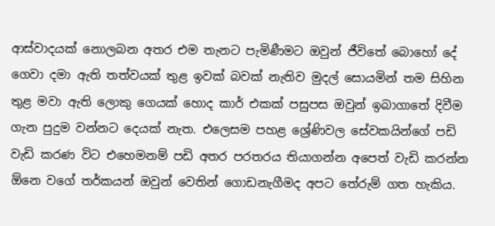ආස්වාදයක් නොලබන අතර එම තැනට පැමිණීමට ඔවුන් ජීවිතේ බොහෝ දේ ගෙවා දමා ඇති තත්වයක් තුළ ඉවක් බවක් නැතිව මුදල් සොයමින් තම සිහින තුළ මවා ඇති ලොකු ගෙයක් හොද කාර් එකක් පසුපස ඔවුන් ඉබාගාතේ දිවීම ගැන පුදුම වන්නට දෙයක් නැත. එලෙසම පහළ ශ්‍රේණිවල සේවකයින්ගේ පඩි වැඩි කරණ විට එහෙමනම් පඩි අතර පරතරය තියාගන්න අපෙත් වැඩි කරන්න  ඕනෙ වගේ තර්කයන් ඔවුන් වෙතින් ගොඩනැගීමද අපට තේරුම් ගත හැකිය.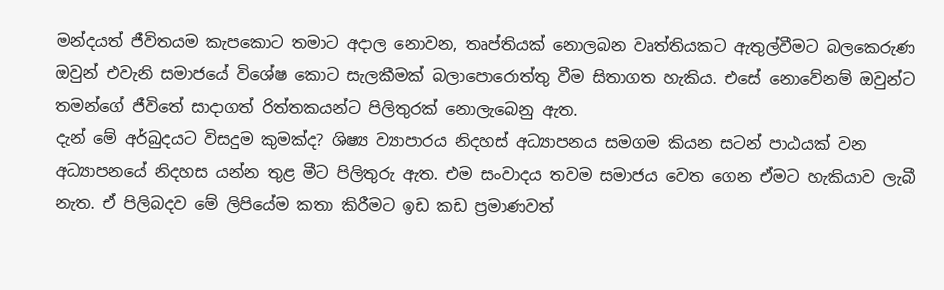මන්දයත් ජීවිතයම කැපකොට තමාට අදාල නොවන, තෘප්තියක් නොලබන වෘත්තියකට ඇතුල්වීමට බලකෙරුණ ඔවුන් එවැනි සමාජයේ විශේෂ කොට සැලකීමක් බලාපොරොත්තු වීම සිතාගත හැකිය. එසේ නොවේනම් ඔවුන්ට තමන්ගේ ජීවිතේ සාදාගත් රිත්තකයන්ට පිලිතුරක් නොලැබෙනු ඇත.
දැන් මේ අර්බුදයට විසදුම කුමක්ද? ශිෂ්‍ය ව්‍යාපාරය නිදහස් අධ්‍යාපනය සමගම කියන සටන් පාඨයක් වන අධ්‍යාපනයේ නිදහස යන්න තුළ මීට පිලිතුරු ඇත. එම සංවාදය තවම සමාජය වෙත ගෙන ඒමට හැකියාව ලැබී නැත. ඒ පිලිබදව මේ ලිපියේම කතා කිරීමට ඉඩ කඩ ප්‍රමාණවත්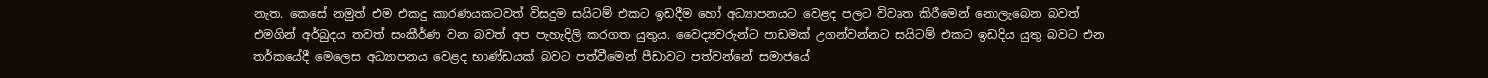නැත. කෙසේ නමුත් එම එකදු කාරණයකටවත් විසදුම සයිටම් එකට ඉඩදීම හෝ අධ්‍යාපනයට වෙළද පලට විවෘත කිරීමෙන් නොලැබෙන බවත් එමගින් අර්බුදය තවත් සංකීර්ණ වන බවත් අප පැහැදිලි කරගත යුතුය. වෛද්‍යවරුන්ට පාඩමක් උගන්වන්නට සයිටම් එකට ඉඩදිය යුතු බවට එන තර්කයේදී මෙලෙස අධ්‍යාපනය වෙළද භාණ්ඩයක් බවට පත්වීමෙන් පීඩාවට පත්වන්නේ සමාජයේ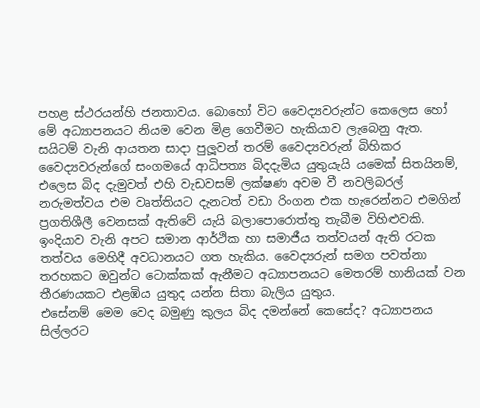පහළ ස්ථරයන්හි ජනතාවය. බොහෝ විට වෛද්‍යවරුන්ට කෙලෙස හෝ මේ අධ්‍යාපනයට නියම වෙන මිළ ගෙවීමට හැකියාව ලැබෙනු ඇත. සයිටම් වැනි ආයතන සාදා පුලූවන් තරම් වෛද්‍යවරුන් බිහිකර වෛද්‍යවරුන්ගේ සංගමයේ ආධිපත්‍ය බිදදැමිය යුතුයැයි යමෙක් සිතයිනම්, එලෙස බිද දැමුවත් එහි වැඩවසම් ලක්ෂණ අවම වී නවලිබරල් නරුමත්වය එම වෘත්තියට දැනටත් වඩා රිංගන එක හැරෙන්නට එමගින් ප්‍රගතිශීලී වෙනසක් ඇතිවේ යැයි බලාපොරොත්තු තැබීම විහිළුවකි. ඉංදියාව වැනි අපට සමාන ආර්ථික හා සමාජීය තත්වයන් ඇති රටක තත්වය මෙහිදී අවධානයට ගත හැකිය. වෛද්‍යරුන් සමග පවත්නා තරහකට ඔවුන්ට ටොක්කක් ඇනීමට අධ්‍යාපනයට මෙතරම් හානියක් වන තීරණයකට එළඹිය යුතුද යන්න සිතා බැලිය යුතුය.
එසේනම් මෙම වෙද බමුණු කුලය බිද දමන්නේ කෙසේද? අධ්‍යාපනය සිල්ලරට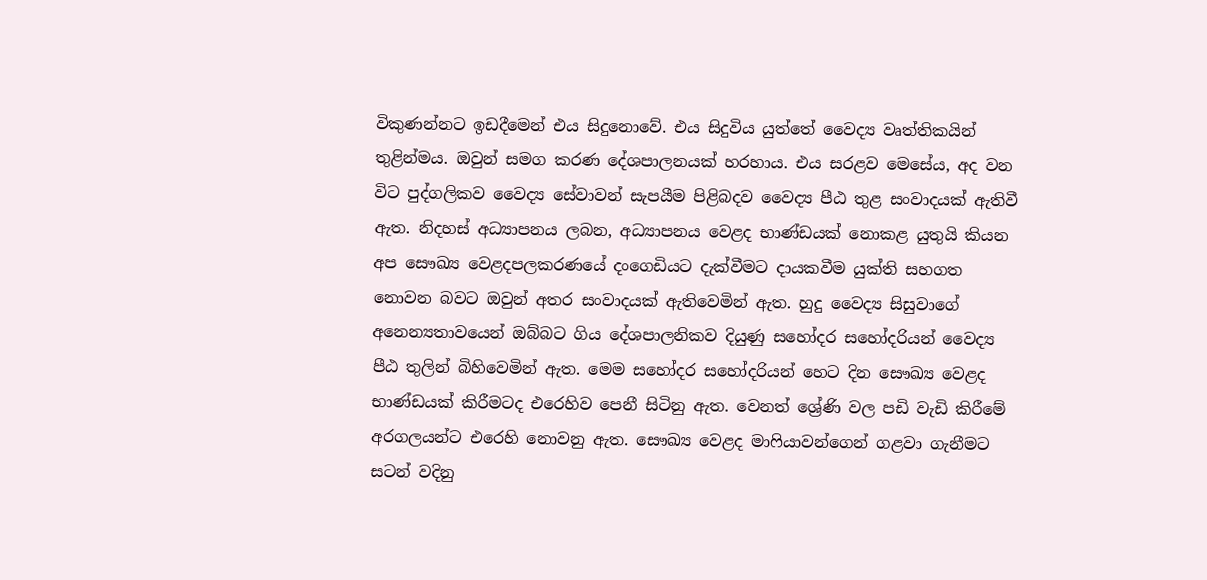විකුණන්නට ඉඩදීමෙන් එය සිදුනොවේ. එය සිදුවිය යුත්තේ වෛද්‍ය වෘත්තිකයින් තුළින්මය. ඔවුන් සමග කරණ දේශපාලනයක් හරහාය. එය සරළව මෙසේය, අද වන විට පුද්ගලිකව වෛද්‍ය සේවාවන් සැපයීම පිළිබදව වෛද්‍ය පීඨ තුළ සංවාදයක් ඇතිවී ඇත. නිදහස් අධ්‍යාපනය ලබන, අධ්‍යාපනය වෙළද භාණ්ඩයක් නොකළ යුතුයි කියන අප සෞඛ්‍ය වෙළදපලකරණයේ දංගෙඩියට දැක්වීමට දායකවීම යුක්ති සහගත නොවන බවට ඔවුන් අතර සංවාදයක් ඇතිවෙමින් ඇත. හුදු වෛද්‍ය සිසුවාගේ අනෙන්‍යතාවයෙන් ඔබ්බට ගිය දේශපාලනිකව දියුණු සහෝදර සහෝදරියන් වෛද්‍ය පීඨ තුලින් බිහිවෙමින් ඇත. මෙම සහෝදර සහෝදරියන් හෙට දින සෞඛ්‍ය වෙළද භාණ්ඩයක් කිරීමටද එරෙහිව පෙනී සිටිනු ඇත. වෙනත් ශ්‍රේණි වල පඩි වැඩි කිරීමේ අරගලයන්ට එරෙහි නොවනු ඇත. සෞඛ්‍ය වෙළද මාෆියාවන්ගෙන් ගළවා ගැනීමට සටන් වදිනු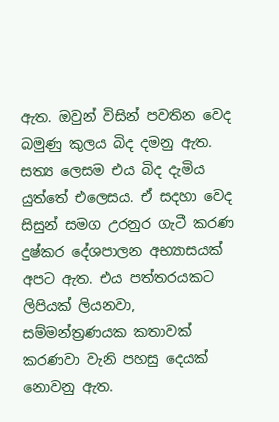ඇත. ඔවුන් විසින් පවතින වෙද බමුණු කුලය බිද දමනු ඇත. සත්‍ය ලෙසම එය බිද දැමිය යුත්තේ එලෙසය. ඒ සදහා වෙද සිසුන් සමග උරනුර ගැටී කරණ දුෂ්කර දේශපාලන අභ්‍යාසයක් අපට ඇත. එය පත්තරයකට ලිපියක් ලියනවා, සම්මන්ත්‍රණයක කතාවක් කරණවා වැනි පහසු දෙයක් නොවනු ඇත.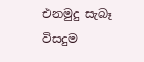එනමුදු සැබෑ විසදුම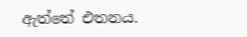ඇත්තේ එතනය.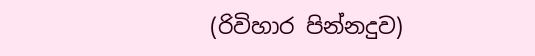(රිවිහාර පින්නදුව)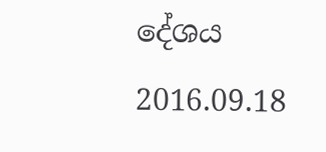දේශය
2016.09.18